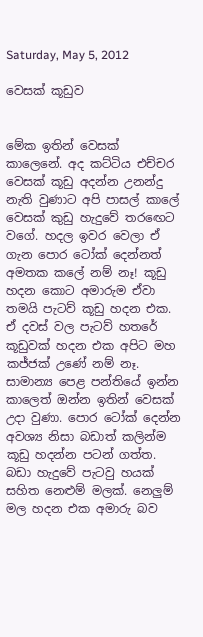Saturday, May 5, 2012

වෙසක් කූඩුව


මේක ඉතින් වෙසක් කාලෙනේ. අද කට්ටිය එච්චර වෙසක් කූඩු අදන්න උනන්දු නැති වුණාට අපි පාසල් කාලේ වෙසක් කුඩු හැදුවේ තරඟෙට වගේ. හදල ඉවර වෙලා ඒ ගැන පොර ටෝක් දෙන්නත් අමතක කලේ නම් නෑ! කූඩු හදන කොට අමාරුම ඒවා තමයි පැටව් කූඩු හදන එක. ඒ දවස් වල පැටව් හතරේ කූඩුවක් හදන එක අපිට මහ කජ්ජක් උණේ නම් නෑ. සාමාන්‍ය පෙළ පන්තියේ ඉන්න කාලෙත් ඔන්න ඉතින් වෙසක් උදා වුණා. පොර ටෝක් දෙන්න අවශ්‍ය නිසා බඩාත් කලින්ම කූඩු හදන්න පටන් ගත්ත. බඩා හැදුවේ පැටවු හයක් සහිත නෙළුම් මලක්. නෙලුම් මල හදන එක අමාරු බව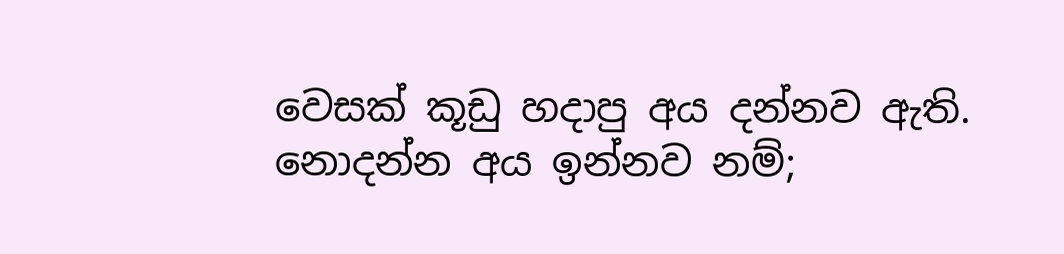වෙසක් කූඩු හදාපු අය දන්නව ඇති. නොදන්න අය ඉන්නව නම්;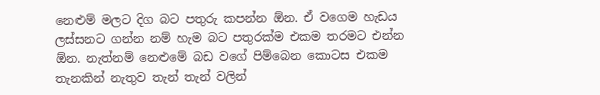නෙළුම් මලට දිග බට පතුරු කපන්න ඕන. ඒ වගෙම හැඩය ලස්සනට ගන්න නම් හැම බට පතුරක්ම එකම තරමට එන්න ඕන. නැත්නම් නෙළුමේ බඩ වගේ පිම්බෙන කොටස එකම තැනකින් නැතුව තැන් තැන් වලින්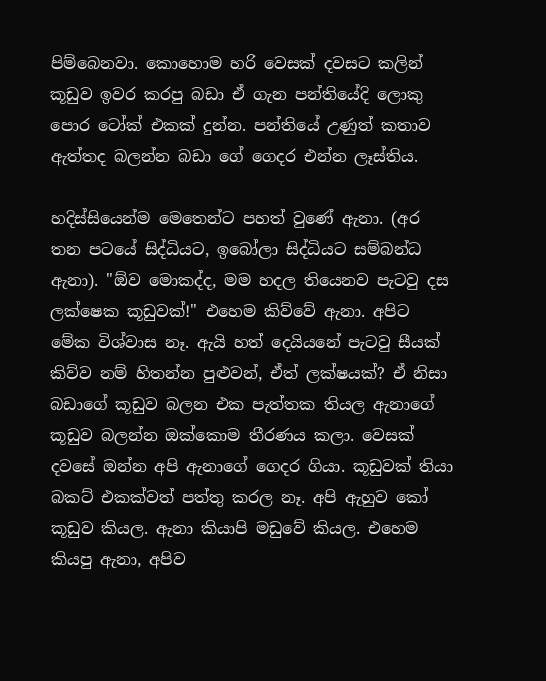පිම්බෙනවා. කොහොම හරි වෙසක් දවසට කලින් කූඩුව ඉවර කරපු බඩා ඒ ගැන පන්තියේදි ලොකු පොර ටෝක් එකක් දුන්න. පන්තියේ උණුත් කතාව ඇත්තද බලන්න බඩා ගේ ගෙදර එන්න ලෑස්තිය.

හදිස්සියෙන්ම මෙතෙන්ට පහත් වුණේ ඇනා. (අර තන පටයේ සිද්ධියට, ඉබෝලා සිද්ධියට සම්බන්ධ ඇනා). "ඕව මොකද්ද, මම හදල තියෙනව පැටවු දස ලක්ෂෙක කූඩුවක්!" එහෙම කිව්වේ ඇනා. අපිට මේක විශ්වාස නෑ. ඇයි හත් දෙයියනේ පැටවු සීයක් කිව්ව නම් හිතන්න පුළුවන්, ඒත් ලක්ෂයක්? ඒ නිසා බඩාගේ කූඩුව බලන එක පැත්තක තියල ඇනාගේ කූඩුව බලන්න ඔක්කොම තීරණය කලා. වෙසක් දවසේ ඔන්න අපි ඇනාගේ ගෙදර ගියා. කූඩුවක් තියා බකට් එකක්වත් පත්තු කරල නෑ. අපි ඇහුව කෝ කූඩුව කියල. ඇනා කියාපි මඩුවේ කියල. එහෙම කියපු ඇනා, අපිව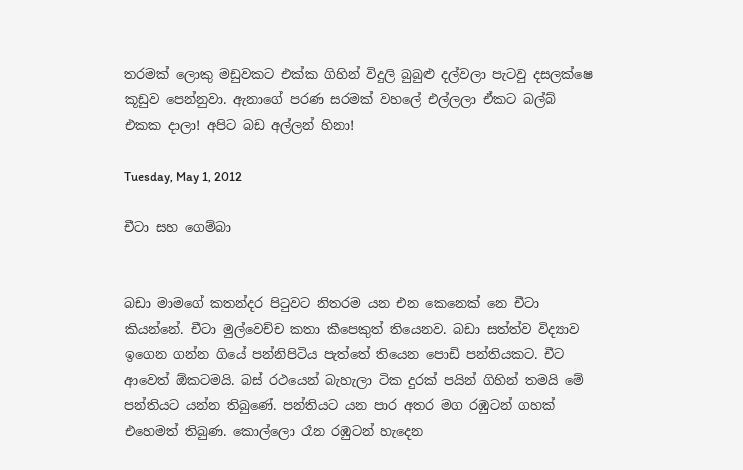තරමක් ලොකු මඩුවකට එක්ක ගිහින් විදුලි බුබුළු දල්වලා පැටවු දසලක්ෂෙ කූඩුව පෙන්නුවා. ඇනාගේ පරණ සරමක් වහලේ එල්ලලා ඒකට බල්බ් එකක දාලා! අපිට බඩ අල්ලන් හිනා!

Tuesday, May 1, 2012

චීටා සහ ගෙම්බා


බඩා මාමගේ කතන්දර පිටුවට නිතරම යන එන කෙනෙක් නෙ චීටා කියන්නේ. චීටා මුල්වෙච්ච කතා කීපෙකුත් තියෙනව. බඩා සත්ත්ව විද්‍යාව ඉගෙන ගන්න ගියේ පන්නිපිටිය පැත්තේ තියෙන පොඩි පන්තියකට. චීට ආවෙත් ඕකටමයි. බස් රථයෙන් බැහැලා ටික දුරක් පයින් ගිහින් තමයි මේ පන්තියට යන්න තිබුණේ. පන්තියට යන පාර අතර මග රඹුටන් ගහක් එහෙමත් තිබුණ. කොල්ලො රෑන රඹුටන් හැදෙන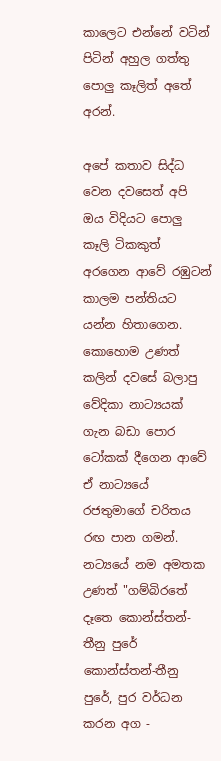කාලෙට එන්නේ වටින් පිටින් අහුල ගත්තු පොලු කෑලිත් අතේ අරන්.

අපේ කතාව සිද්ධ වෙන දවසෙත් අපි ඔය විදියට පොලු කෑලි ටිකකුත් අරගෙන ආවේ රඹුටන් කාලම පන්තියට යන්න හිතාගෙන. කොහොම උණත් කලින් දවසේ බලාපු වේදිකා නාට්‍යයක් ගැන බඩා පොර ටෝකක් දීගෙන ආවේ ඒ නාට්‍යයේ රජතුමාගේ චරිතය රඟ පාන ගමන්. නට්‍යයේ නම අමතක උණත් "ගම්බිරතේ දෑතෙ කොන්ස්තන්-තීනු පුරේ  කොන්ස්තන්-තීනු පුරේ, පුර වර්ධන කරන අග -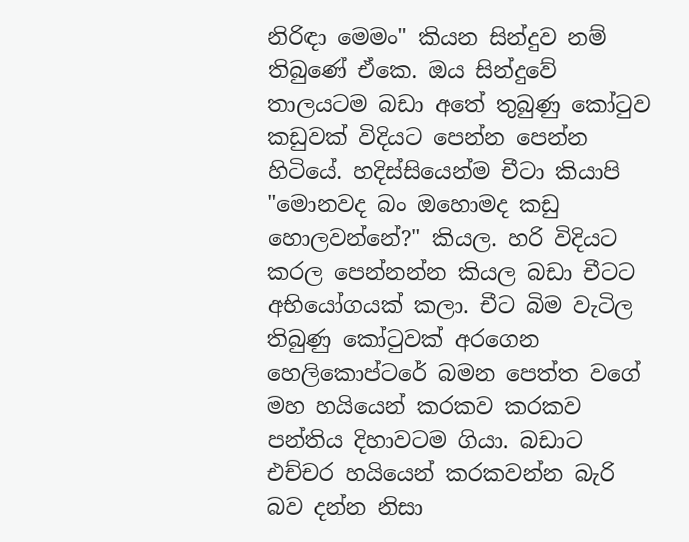නිරිඳා මෙමං" කියන සින්දුව නම් තිබුණේ ඒකෙ. ඔය සින්දුවේ තාලයටම බඩා අතේ තුබුණු කෝටුව කඩුවක් විදියට පෙන්න පෙන්න හිටියේ. හදිස්සියෙන්ම චීටා කියාපි "මොනවද බං ඔහොමද කඩු හොලවන්නේ?" කියල. හරි විදියට කරල පෙන්නන්න කියල බඩා චීටට අභියෝගයක් කලා. චීට බිම වැටිල තිබුණු කෝටුවක් අරගෙන හෙලිකොප්ටරේ බමන පෙත්ත වගේ මහ හයියෙන් කරකව කරකව පන්තිය දිහාවටම ගියා. බඩාට එච්චර හයියෙන් කරකවන්න බැරි බව දන්න නිසා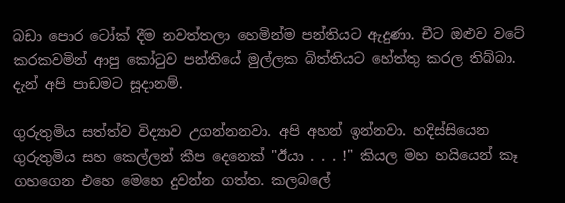බඩා පොර ටෝක් දීම නවත්තලා හෙමින්ම පන්තියට ඇදුණා. චීට ඔළුව වටේ කරකවමින් ආපු කෝටුව පන්තියේ මුල්ලක බිත්තියට හේත්තු කරල තිබ්බා. දැන් අපි පාඩමට සූදානම්.

ගුරුතුමිය සත්ත්ව විද්‍යාව උගන්නනවා. අපි අහන් ඉන්නවා. හදිස්සියෙන ගුරුතුමිය සහ කෙල්ලන් කීප දෙනෙක් "ඊයා . . . !" කියල මහ හයියෙන් කෑ ගහගෙන එහෙ මෙහෙ දුවන්න ගත්ත. කලබලේ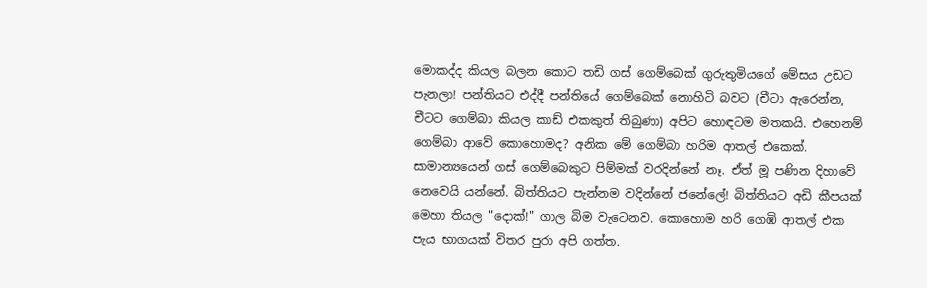මොකද්ද කියල බලන කොට තඩි ගස් ගෙම්බෙක් ගුරුතුමියගේ මේසය උඩට පැනලා! පන්තියට එද්දී පන්තියේ ගෙම්බෙක් නොහිටි බවට (චීටා ඇරෙන්න, චීටට ගෙම්බා කියල කාඩ් එකකුත් තිබුණා) අපිට හොඳටම මතකයි. එහෙනම් ගෙම්බා ආවේ කොහොමද? අනික මේ ගෙම්බා හරිම ආතල් එකෙක්. සාමාන්‍යයෙන් ගස් ගෙම්බෙකුට පිම්මක් වරදින්නේ නෑ. ඒත් මූ පණින දිහාවේ නෙවෙයි යන්නේ. බිත්තියට පැන්නම වදින්නේ ජනේලේ! බිත්තියට අඩි කීපයක් මෙහා තියල "දොක්!" ගාල බිම වැටෙනව. කොහොම හරි ගෙඹි ආතල් එක පැය භාගයක් විතර පුරා අපි ගත්ත.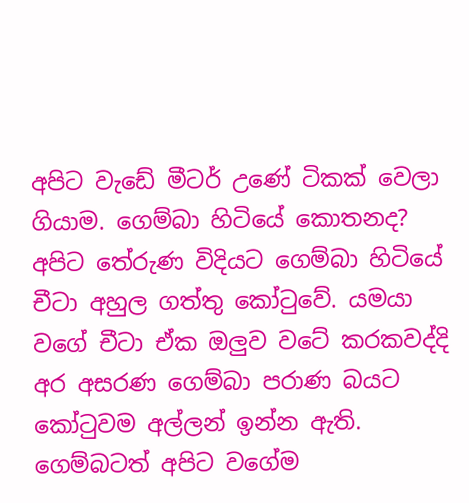අපිට වැඩේ මීටර් උණේ ටිකක් වෙලා ගියාම. ගෙම්බා හිටියේ කොතනද? අපිට තේරුණ විදියට ගෙම්බා හිටියේ චීටා අහුල ගත්තු කෝටුවේ. යමයා වගේ චීටා ඒක ඔලුව වටේ කරකවද්දි අර අසරණ ගෙම්බා පරාණ බයට කෝටුවම අල්ලන් ඉන්න ඇති. ගෙම්බටත් අපිට වගේම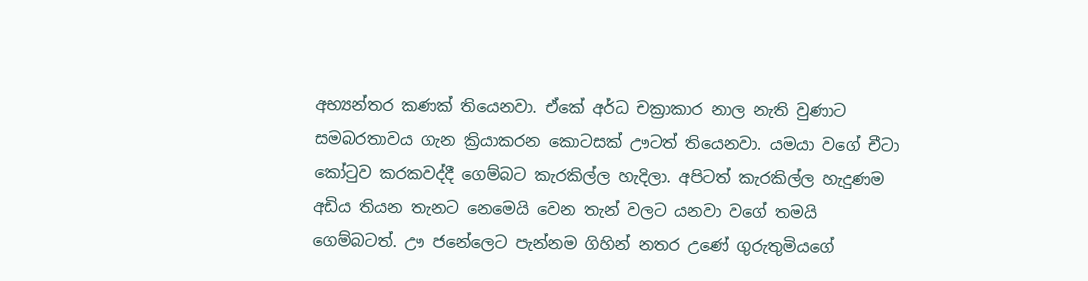අභ්‍යන්තර කණක් තියෙනවා. ඒකේ අර්ධ චක්‍රාකාර නාල නැති වුණාට සමබරතාවය ගැන ක්‍රියාකරන කොටසක් ඌටත් තියෙනවා. යමයා වගේ චීටා කෝටුව කරකවද්දී ගෙම්බට කැරකිල්ල හැදිලා. අපිටත් කැරකිල්ල හැදුණම අඩිය තියන තැනට නෙමෙයි වෙන තැන් වලට යනවා වගේ තමයි ගෙම්බටත්. ඌ ජනේලෙට පැන්නම ගිහින් නතර උණේ ගුරුතුමියගේ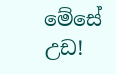මේසේ උඩ!